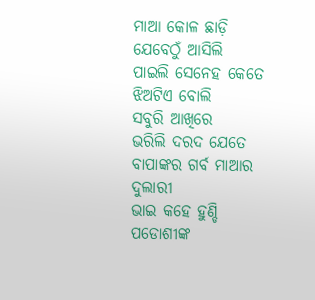ମାଆ କୋଳ ଛାଡ଼ି
ଯେବେଠୁଁ ଆସିଲି
ପାଇଲି ସେନେହ କେତେ
ଝିଅଟିଏ ବୋଲି
ସବୁରି ଆଖିରେ
ଭରିଲି ଦରଦ ଯେତେ
ବାପାଙ୍କର ଗର୍ବ ମାଆର ଦୁଲାରୀ
ଭାଇ କହେ ହୁଣ୍ଡି ପଡୋଶୀଙ୍କ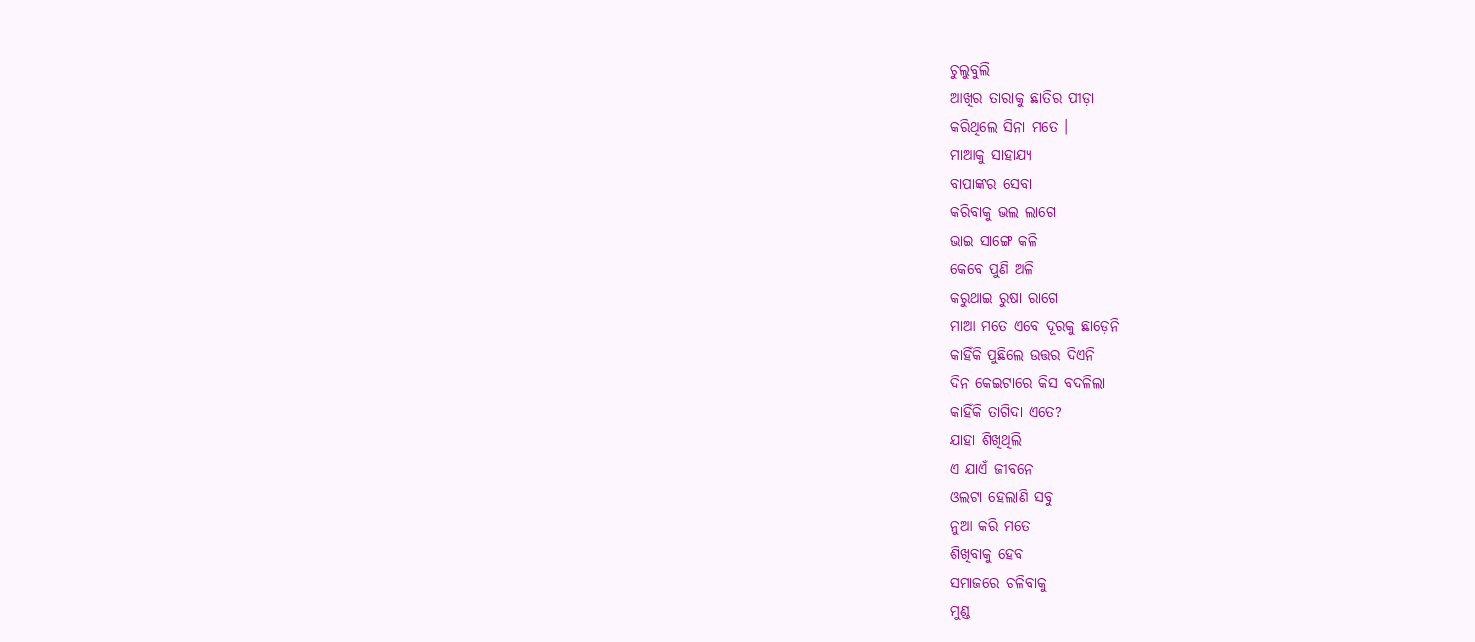ଚୁଲୁବୁଲି
ଆଖିର ତାରାକୁ ଛାତିର ପୀଡ଼ା
କରିଥିଲେ ସିନା ମତେ ।
ମାଆକୁ ସାହାଯ୍ୟ
ବାପାଙ୍କର ସେବା
କରିବାକୁ ଭଲ ଲାଗେ
ଭାଇ ସାଙ୍ଗେ କଳି
କେବେ ପୁଣି ଅଳି
କରୁଥାଇ ରୁଷା ରାଗେ
ମାଆ ମତେ ଏବେ ଦୂରକୁ ଛାଡ଼େନି
କାହିଁକି ପୁଛିଲେ ଉତ୍ତର ଦିଏନି
ଦିନ କେଇଟାରେ କିସ ବଦଳିଲା
କାହିଁକି ତାଗିଦା ଏତେ?
ଯାହା ଶିଖିଥିଲି
ଏ ଯାଏଁ ଜୀବନେ
ଓଲଟା ହେଲାଣି ସବୁ
ନୁଆ କରି ମତେ
ଶିଖିବାକୁ ହେବ
ସମାଜରେ ଚଳିବାକୁ
ମୁଣ୍ଡ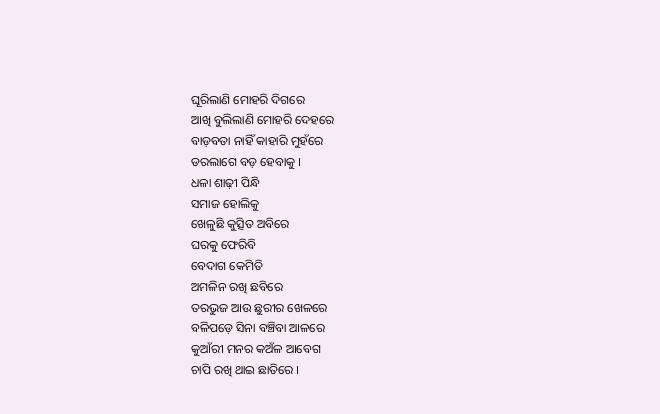ଘୂରିଲାଣି ମୋହରି ଦିଗରେ
ଆଖି ବୁଲିଲାଣି ମୋହରି ଦେହରେ
ବାଡ଼ବତା ନାହିଁ କାହାରି ମୁହଁରେ
ଡରଲାଗେ ବଡ଼ ହେବାକୁ ।
ଧଳା ଶାଢ଼ୀ ପିନ୍ଧି
ସମାଜ ହୋଲିକୁ
ଖେଳୁଛି କୁତ୍ସିତ ଅବିରେ
ଘରକୁ ଫେରିବି
ବେଦାଗ କେମିତି
ଅମଳିନ ରଖି ଛବିରେ
ତରଭୁଜ ଆଉ ଛୁରୀର ଖେଳରେ
ବଳିପଡ଼େ ସିନା ବଞ୍ଚିବା ଆଳରେ
କୁଆଁରୀ ମନର କଅଁଳ ଆବେଗ
ଚାପି ରଖି ଥାଇ ଛାତିରେ ।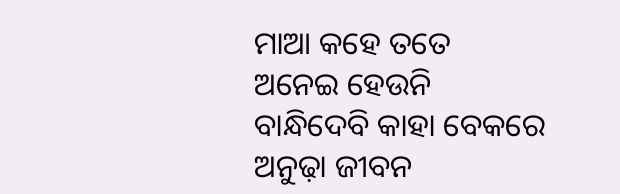ମାଆ କହେ ତତେ
ଅନେଇ ହେଉନି
ବାନ୍ଧିଦେବି କାହା ବେକରେ
ଅନୁଢ଼ା ଜୀବନ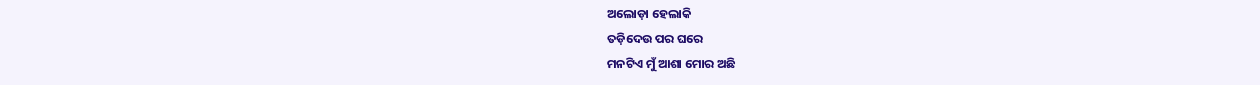ଅଲୋଡ଼ା ହେଲାକି
ତଡ଼ିଦେଉ ପର ଘରେ
ମନଟିଏ ମୁଁ ଆଶା ମୋର ଅଛି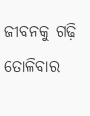ଜୀବନକୁ ଗଢ଼ି ତୋଳିବାର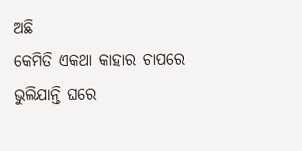ଅଛି
କେମିତି ଏକଥା କାହାର ଚାପରେ
ଭୁଲିଯାନ୍ତି ଘରେ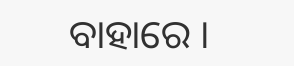ବାହାରେ ।